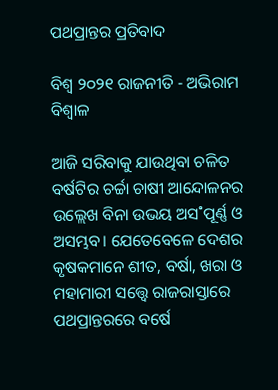ପଥପ୍ରାନ୍ତର ପ୍ରତିବାଦ

ବିଶ୍ୱ ୨୦୨୧ ରାଜନୀତି - ଅଭିରାମ ବିଶ୍ବାଳ

ଆଜି ସରିବାକୁ ଯାଉଥିବା ଚଳିତ ବର୍ଷଟିର ଚର୍ଚ୍ଚା ଚାଷୀ ଆନ୍ଦୋଳନର ଉଲ୍ଲେଖ ବିନା ଉଭୟ ଅସ˚ପୂର୍ଣ୍ଣ ଓ ଅସମ୍ଭବ। ଯେତେବେଳେ ଦେଶର କୃଷକମାନେ ଶୀତ, ବର୍ଷା, ଖରା ଓ ମହାମାରୀ ସତ୍ତ୍ବେ ରାଜରାସ୍ତାରେ ପଥପ୍ରାନ୍ତରରେ ବର୍ଷେ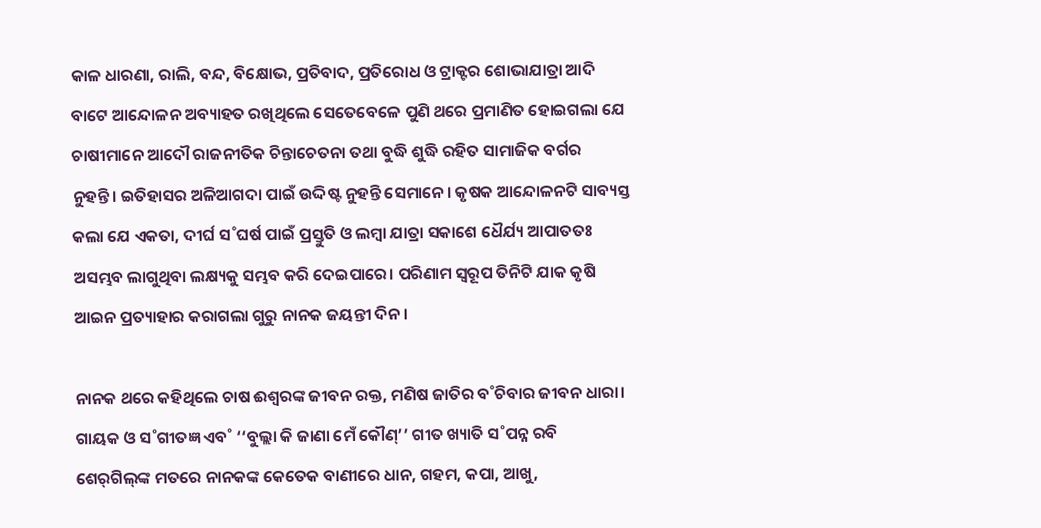କାଳ ଧାରଣା, ରାଲି, ବନ୍ଦ, ବିକ୍ଷୋଭ, ପ୍ରତିବାଦ, ପ୍ରତିରୋଧ ଓ ଟ୍ରାକ୍ଟର ଶୋଭାଯାତ୍ରା ଆଦି ବାଟେ ଆନ୍ଦୋଳନ ଅବ୍ୟାହତ ରଖିଥିଲେ ସେତେବେଳେ ପୁଣି ଥରେ ପ୍ରମାଣିତ ହୋଇଗଲା ଯେ ଚାଷୀମାନେ ଆଦୌ ରାଜନୀତିକ ଚିନ୍ତାଚେତନା ତଥା ବୁଦ୍ଧି ଶୁଦ୍ଧି ରହିତ ସାମାଜିକ ବର୍ଗର ନୁହନ୍ତି। ଇତିହାସର ଅଳିଆଗଦା ପାଇଁ ଉଦ୍ଦିଷ୍ଟ ନୁହନ୍ତି ସେମାନେ। କୃଷକ ଆନ୍ଦୋଳନଟି ସାବ୍ୟସ୍ତ କଲା ଯେ ଏକତା, ଦୀର୍ଘ ସ˚ଘର୍ଷ ପାଇଁ ପ୍ରସ୍ତୁତି ଓ ଲମ୍ବା ଯାତ୍ରା ସକାଶେ ଧୈର୍ଯ୍ୟ ଆପାତତଃ ଅସମ୍ଭବ ଲାଗୁଥିବା ଲକ୍ଷ୍ୟକୁ ସମ୍ଭବ କରି ଦେଇପାରେ। ପରିଣାମ ସ୍ବରୂପ ତିନିଟି ଯାକ କୃଷି ଆଇନ ପ୍ରତ୍ୟାହାର କରାଗଲା ଗୁରୁ ନାନକ ଜୟନ୍ତୀ ଦିନ।

ନାନକ ଥରେ କହିଥିଲେ ଚାଷ ଈଶ୍ବରଙ୍କ ଜୀବନ ରକ୍ତ, ମଣିଷ ଜାତିର ବ˚ଚିବାର ଜୀବନ ଧାରା। ଗାୟକ ଓ ସ˚ଗୀତଜ୍ଞ ଏବ˚ ‘‘ବୁଲ୍ଲା କି ଜାଣା ମେଁ କୌଣ୍‌’’ ଗୀତ ଖ୍ୟାତି ସ˚ପନ୍ନ ରବି ଶେର‌୍‌ଗିଲ୍‌ଙ୍କ ମତରେ ନାନକଙ୍କ କେତେକ ବାଣୀରେ ଧାନ, ଗହମ, କପା, ଆଖୁ,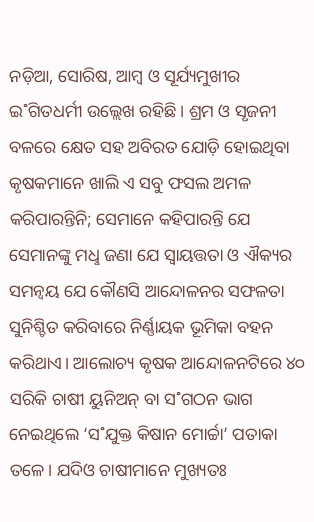ନଡ଼ିଆ, ସୋରିଷ, ଆମ୍ବ ଓ ସୂର୍ଯ୍ୟମୁଖୀର ଇ˚ଗିତଧର୍ମୀ ଉଲ୍ଲେଖ ରହିଛି। ଶ୍ରମ ଓ ସୃଜନୀ ବଳରେ କ୍ଷେତ ସହ ଅବିରତ ଯୋଡ଼ି ହୋଇଥିବା କୃଷକମାନେ ଖାଲି ଏ ସବୁ ଫସଲ ଅମଳ କରିପାରନ୍ତିନି; ସେମାନେ କହିପାରନ୍ତି ଯେ ସେମାନଙ୍କୁ ମଧୢ ଜଣା ଯେ ସ୍ବାୟତ୍ତତା ଓ ଐକ୍ୟର ସମନ୍ବୟ ଯେ କୌଣସି ଆନ୍ଦୋଳନର ସଫଳତା ସୁନିଶ୍ଚିତ କରିବାରେ ନିର୍ଣ୍ଣାୟକ ଭୂମିକା ବହନ କରିଥାଏ। ଆଲୋଚ୍ୟ କୃଷକ ଆନ୍ଦୋଳନଟିରେ ୪୦ ସରିକି ଚାଷୀ ୟୁନିଅନ୍‌ ବା ସ˚ଗଠନ ଭାଗ ନେଇଥିଲେ ‘ସ˚ଯୁକ୍ତ କିଷାନ ମୋର୍ଚ୍ଚା’ ପତାକା ତଳେ। ଯଦିଓ ଚାଷୀମାନେ ମୁଖ୍ୟତଃ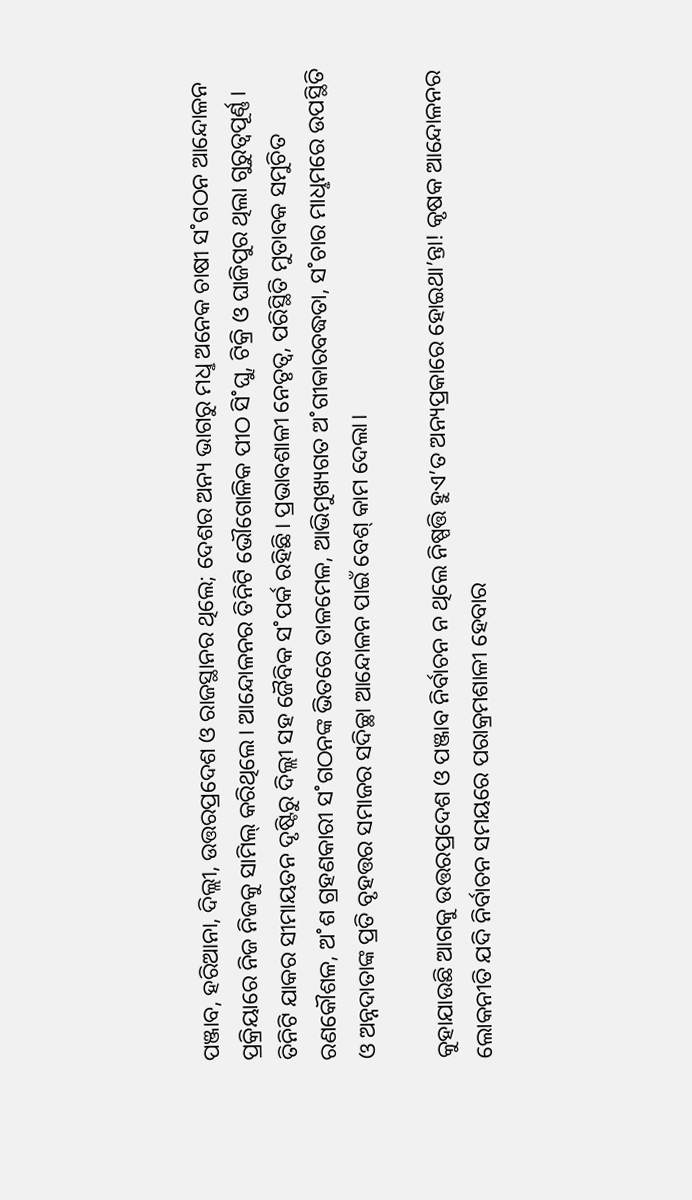ପଞ୍ଜାବ, ହରିଆନା, ଦିଲ୍ଲୀ, ଉତ୍ତରପ୍ରଦେଶ ଓ ରାଜସ୍ଥାନର ଥିଲେ; ଦେଶର ଅନ୍ୟ ଭାଗରୁ ମଧୢ ଅନେକ ଚାଷୀ ସ˚ଗଠନ ଆନ୍ଦୋଳନ ପ୍ରକ୍ରିୟାରେ ନିଜ ନିଜକୁ ସାମିଲ୍‌ କରିଥିଲେ। ଆନ୍ଦୋଳନର ତିନିଟି ଭୌଗୋଳିକ ପୀଠ ସି˚ଘୁ, ଟିକ୍ରି ଓ ଘାଜିପୁର ଥିଲା ଗୁରୁତ୍ବପୂର୍ଣ୍ଣ। ତିନିଟି ଯାକର ସୀମାୟତନ ଦୃଷ୍ଟିରୁ ଦିଲ୍ଲୀ ସହ ଜୈବିକ ସ˚ପର୍କ ରହିଛି। ପ୍ରଭାବଶାଳୀ ନେତୃତ୍ବ, ପରିସ୍ଥିତି ମୁତାବକ ସମୁଚିତ ରଣକୌଶଳ, ଅ˚ଶ ଗ୍ରହଣକାରୀ ସ˚ଗଠନଙ୍କ ଭିତରେ ତାଳମେଳ, ଆଭିମୁଖ୍ୟଗତ ଅ˚ଗୀକାରବଦ୍ଧତା, ସ˚ଚାର ମାଧୢମରେ ଉପସ୍ଥିତି ଓ ଅନ୍ନଦାତାଙ୍କ ପ୍ରତି ବୃହତ୍ତର ସମାଜର ସଦିଚ୍ଛା ଆନ୍ଦୋଳନ ପାଇଁ ବେଶ୍‌ କାମ ଦେଲା।

କୁହାଯାଉଛି ଆଗକୁ ଉତ୍ତରପ୍ରଦେଶ ଓ ପଞ୍ଜାବ ନିର୍ବାଚନ ନ ଥିଲେ ନିଷ୍ପତ୍ତି ହୁଏ’ତ ଅନ୍ୟପ୍ରକାରେ ହୋଇଥା’ନ୍ତା! କୃଷକ ଆନ୍ଦୋଳନର ଲୋକନୀତି ଯଦି ନିର୍ବାଚନ ସମୟରେ ପରାକ୍ରମଶାଳୀ ହେବାର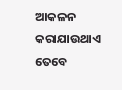ଆକଳନ କରାଯାଉଥାଏ ତେବେ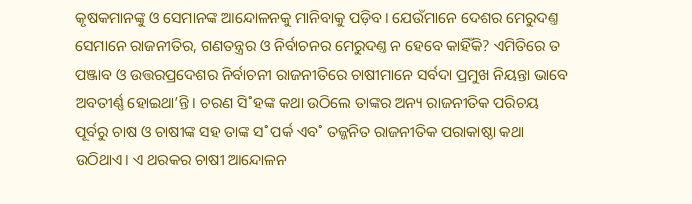କୃଷକମାନଙ୍କୁ ଓ ସେମାନଙ୍କ ଆନ୍ଦୋଳନକୁ ମାନିବାକୁ ପଡ଼ିବ। ଯେଉଁମାନେ ଦେଶର ମେରୁଦଣ୍ତ ସେମାନେ ରାଜନୀତିର, ଗଣତନ୍ତ୍ରର ଓ ନିର୍ବାଚନର ମେରୁଦଣ୍ତ ନ ହେବେ କାହିଁକି? ଏମିତିରେ ତ ପଞ୍ଜାବ ଓ ଉତ୍ତରପ୍ରଦେଶର ନିର୍ବାଚନୀ ରାଜନୀତିରେ ଚାଷୀମାନେ ସର୍ବଦା ପ୍ରମୁଖ ନିୟନ୍ତା ଭାବେ ଅବତୀର୍ଣ୍ଣ ହୋଇଥା’ନ୍ତି। ଚରଣ ସି˚ହଙ୍କ କଥା ଉଠିଲେ ତାଙ୍କର ଅନ୍ୟ ରାଜନୀତିକ ପରିଚୟ ପୂର୍ବରୁ ଚାଷ ଓ ଚାଷୀଙ୍କ ସହ ତାଙ୍କ ସ˚ପର୍କ ଏବ˚ ତଜ୍ଜନିତ ରାଜନୀତିକ ପରାକାଷ୍ଠା କଥା ଉଠିଥାଏ। ଏ ଥରକର ଚାଷୀ ଆନ୍ଦୋଳନ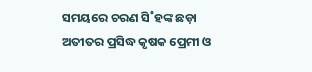ସମୟରେ ଚରଣ ସି˚ହଙ୍କ ଛଡ଼ା ଅତୀତର ପ୍ରସିଦ୍ଧ କୃଷକ ପ୍ରେମୀ ଓ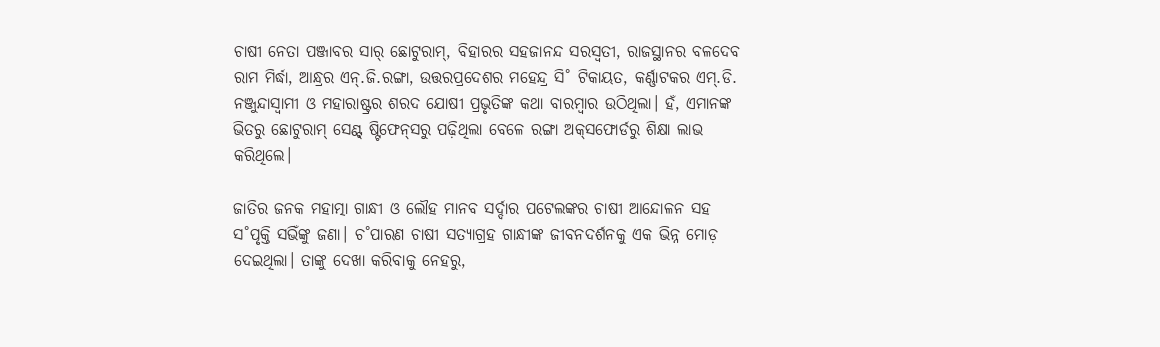ଚାଷୀ ନେତା ପଞ୍ଜାବର ସାର‌୍‌ ଛୋଟୁରାମ୍‌, ବିହାରର ସହଜାନନ୍ଦ ସରସ୍ବତୀ, ରାଜସ୍ଥାନର ବଳଦେବ ରାମ ମିର୍ଦ୍ଧା, ଆନ୍ଧ୍ରର ଏନ୍‌.ଜି.ରଙ୍ଗା, ଉତ୍ତରପ୍ରଦେଶର ମହେନ୍ଦ୍ର ସି˚ ଟିକାୟତ, କର୍ଣ୍ଣାଟକର ଏମ୍‌.ଡି. ନଞ୍ଜୁନ୍ଦାସ୍ବାମୀ ଓ ମହାରାଷ୍ଟ୍ରର ଶରଦ ଯୋଷୀ ପ୍ରଭୃତିଙ୍କ କଥା ବାରମ୍ବାର ଉଠିଥିଲା। ହଁ, ଏମାନଙ୍କ ଭିତରୁ ଛୋଟୁରାମ୍‌ ସେଣ୍ଟ୍‌ ଷ୍ଟିଫେନ୍‌ସରୁ ପଢ଼ିଥିଲା ବେଳେ ରଙ୍ଗା ଅକ୍‌ସଫୋର୍ଡରୁ ଶିକ୍ଷା ଲାଭ କରିଥିଲେ।

ଜାତିର ଜନକ ମହାତ୍ମା ଗାନ୍ଧୀ ଓ ଲୌହ ମାନବ ସର୍ଦ୍ଦାର ପଟେଲଙ୍କର ଚାଷୀ ଆନ୍ଦୋଳନ ସହ ସ˚ପୃକ୍ତି ସଭିଁଙ୍କୁ ଜଣା। ଚ˚ପାରଣ ଚାଷୀ ସତ୍ୟାଗ୍ରହ ଗାନ୍ଧୀଙ୍କ ଜୀବନଦର୍ଶନକୁ ଏକ ଭିନ୍ନ ମୋଡ଼ ଦେଇଥିଲା। ତାଙ୍କୁ ଦେଖା କରିବାକୁ ନେହରୁ,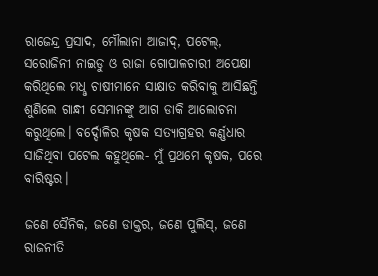ରାଜେନ୍ଦ୍ର ପ୍ରସାଦ, ମୌଲାନା ଆଜାଦ୍‌, ପଟେଲ୍‌, ସରୋଜିନୀ ନାଇଡୁ ଓ ରାଜା ଗୋପାଳଚାରୀ ଅପେକ୍ଷା କରିଥିଲେ ମଧୢ ଚାଷୀମାନେ ସାକ୍ଷାତ କରିବାକୁ ଆସିଛନ୍ତି ଶୁଣିଲେ ଗାନ୍ଧୀ ସେମାନଙ୍କୁ ଆଗ ଡାକି ଆଲୋଚନା କରୁଥିଲେ। ବର୍ଦ୍ଦୋଳିର କୃଷକ ସତ୍ୟାଗ୍ରହର କର୍ଣ୍ଣଧାର ସାଜିଥିବା ପଟେଲ କହୁଥିଲେ- ମୁଁ ପ୍ରଥମେ କୃଷକ, ପରେ ବାରିଷ୍ଟର।

ଜଣେ ସୈନିକ, ଜଣେ ଡାକ୍ତର, ଜଣେ ପୁଲିସ୍‌, ଜଣେ ରାଜନୀତି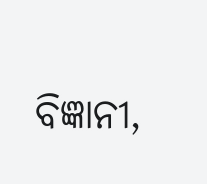ବିଜ୍ଞାନୀ,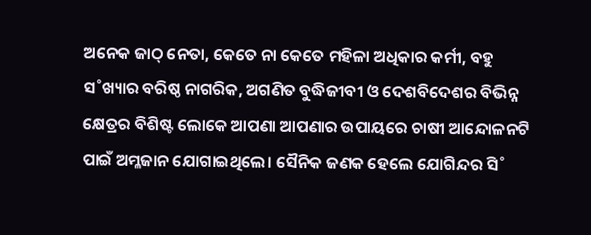ଅନେକ ଜାଠ୍‌ ନେତା, କେତେ ନା କେତେ ମହିଳା ଅଧିକାର କର୍ମୀ, ବହୁ ସ˚ଖ୍ୟାର ବରିଷ୍ଠ ନାଗରିକ, ଅଗଣିତ ବୁଦ୍ଧିଜୀବୀ ଓ ଦେଶବିଦେଶର ବିଭିନ୍ନ କ୍ଷେତ୍ରର ବିଶିଷ୍ଟ ଲୋକେ ଆପଣା ଆପଣାର ଉପାୟରେ ଚାଷୀ ଆନ୍ଦୋଳନଟି ପାଇଁ ଅମ୍ଳଜାନ ଯୋଗାଇଥିଲେ। ସୈନିକ ଜଣକ ହେଲେ ଯୋଗିନ୍ଦର ସି˚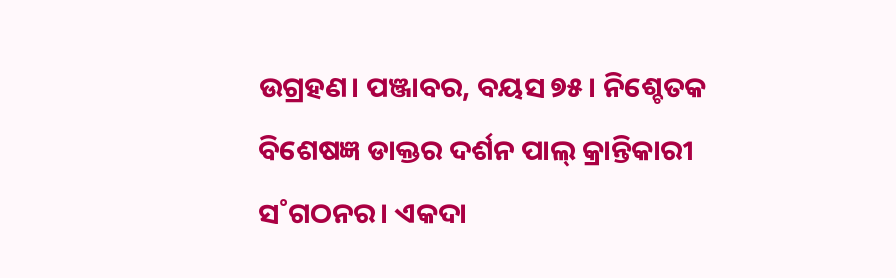ଉଗ୍ରହଣ। ପଞ୍ଜାବର, ବୟସ ୭୫। ନିଶ୍ଚେତକ ବିଶେଷଜ୍ଞ ଡାକ୍ତର ଦର୍ଶନ ପାଲ୍‌ କ୍ରାନ୍ତିକାରୀ ସ˚ଗଠନର। ଏକଦା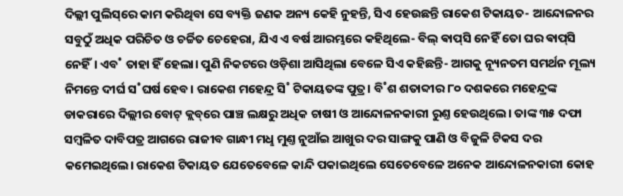ଦିଲ୍ଲୀ ପୁଲିସ୍‌ରେ କାମ କରିଥିବା ସେ ବ୍ୟକ୍ତି ଜଣକ ଅନ୍ୟ କେହି ନୁହନ୍ତି, ସିଏ ହେଉଛନ୍ତି ରାକେଶ ଟିକାୟତ- ଆନ୍ଦୋଳନର ସବୁଠୁଁ ଅଧିକ ପରିଚିତ ଓ ଚର୍ଚ୍ଚିତ ଚେହେରା, ଯିଏ ଏ ବର୍ଷ ଆରମ୍ଭରେ କହିଥିଲେ- ବିଲ୍‌ ଵାପ୍‌ସି ନେହିଁ ତୋ ଘର ଵାପ୍‌ସି ନେହିଁ। ଏବ˚ ତାହା ହିଁ ହେଲା। ପୁଣି ନିକଟରେ ଓଡ଼ିଶା ଆସିଥିଲା ବେଳେ ସିଏ କହିଛନ୍ତି- ଆଗକୁ ନ୍ୟୂନତମ ସମର୍ଥନ ମୂଲ୍ୟ ନିମନ୍ତେ ଦୀର୍ଘ ସ˚ଘର୍ଷ ହେବ। ରାକେଶ ମହେନ୍ଦ୍ର ସି˚ ଟିକାୟତଙ୍କ ପୁତ୍ର। ବି˚ଶ ଶତାବ୍ଦୀର ୮୦ ଦଶକରେ ମହେନ୍ଦ୍ରଙ୍କ ଡାକରାରେ ଦିଲ୍ଲୀର ବୋଟ୍‌ କ୍ଲବ୍‌ରେ ପାଞ୍ଚ ଲକ୍ଷରୁ ଅଧିକ ଚାଷୀ ଓ ଆନ୍ଦୋଳନକାରୀ ରୁଣ୍ତ ହେଉଥିଲେ। ତାଙ୍କ ୩୫ ଦଫା ସମ୍ବଳିତ ଦାବିପତ୍ର ଆଗରେ ରାଜୀବ ଗାନ୍ଧୀ ମଧୢ ମୁଣ୍ତ ନୁଆଁଇ ଆଖୁର ଦର ସାଙ୍ଗକୁ ପାଣି ଓ ବିଜୁଳି ଟିକସ ଦର କମେଇଥିଲେ। ରାକେଶ ଟିକାୟତ ଯେତେବେଳେ କାନ୍ଦି ପକାଇଥିଲେ ସେତେବେଳେ ଅନେକ ଆନ୍ଦୋଳନକାରୀ କୋହ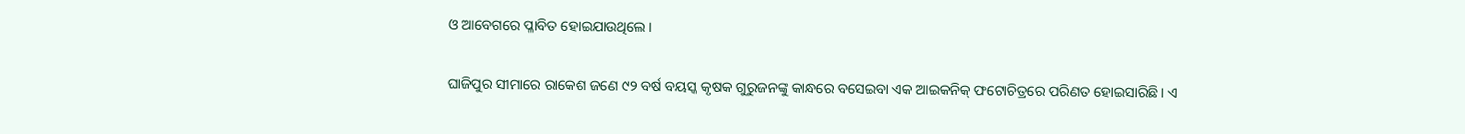ଓ ଆବେଗରେ ପ୍ଳାବିତ ହୋଇଯାଉଥିଲେ।

ଘାଜିପୁର ସୀମାରେ ରାକେଶ ଜଣେ ୯୨ ବର୍ଷ ବୟସ୍କ କୃଷକ ଗୁରୁଜନଙ୍କୁ କାନ୍ଧରେ ବସେଇବା ଏକ ଆଇକନିକ୍‌ ଫଟୋଚିତ୍ରରେ ପରିଣତ ହୋଇସାରିଛି। ଏ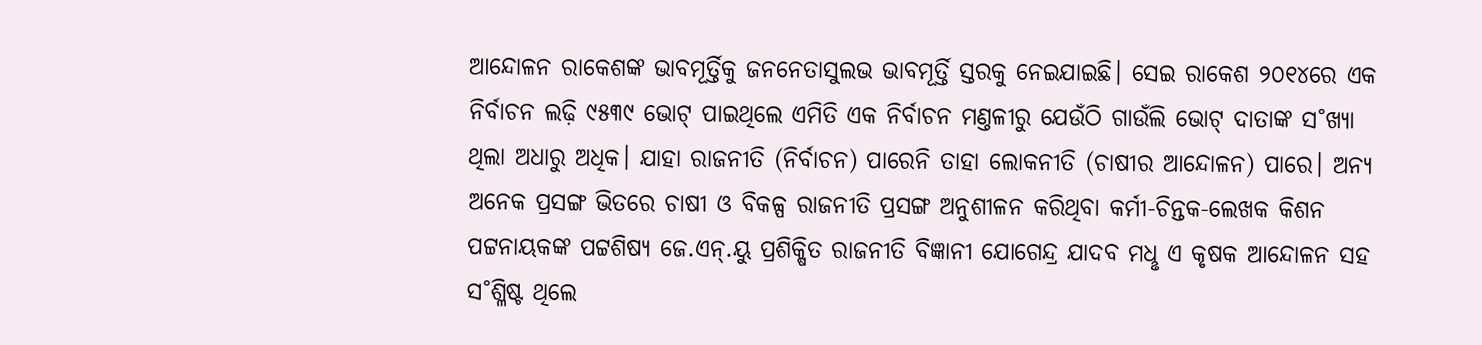ଆନ୍ଦୋଳନ ରାକେଶଙ୍କ ଭାବମୂର୍ତ୍ତିକୁ ଜନନେତାସୁଲଭ ଭାବମୂର୍ତ୍ତି ସ୍ତରକୁ ନେଇଯାଇଛି। ସେଇ ରାକେଶ ୨୦୧୪ରେ ଏକ ନିର୍ବାଚନ ଲଢ଼ି ୯୫୩୯ ଭୋଟ୍‌ ପାଇଥିଲେ ଏମିତି ଏକ ନିର୍ବାଚନ ମଣ୍ତଳୀରୁ ଯେଉଁଠି ଗାଉଁଲି ଭୋଟ୍‌ ଦାତାଙ୍କ ସ˚ଖ୍ୟା ଥିଲା ଅଧାରୁ ଅଧିକ। ଯାହା ରାଜନୀତି (ନିର୍ବାଚନ) ପାରେନି ତାହା ଲୋକନୀତି (ଚାଷୀର ଆନ୍ଦୋଳନ) ପାରେ। ଅନ୍ୟ ଅନେକ ପ୍ରସଙ୍ଗ ଭିତରେ ଚାଷୀ ଓ ବିକଳ୍ପ ରାଜନୀତି ପ୍ରସଙ୍ଗ ଅନୁଶୀଳନ କରିଥିବା କର୍ମୀ-ଚିନ୍ତକ-ଲେଖକ କିଶନ ପଟ୍ଟନାୟକଙ୍କ ପଟ୍ଟଶିଷ୍ୟ ଜେ.ଏନ୍‌.ୟୁ ପ୍ରଶିକ୍ଷିତ ରାଜନୀତି ବିଜ୍ଞାନୀ ଯୋଗେନ୍ଦ୍ର ଯାଦବ ମଧୢ ଏ କୃଷକ ଆନ୍ଦୋଳନ ସହ ସ˚ଶ୍ଳିଷ୍ଟ ଥିଲେ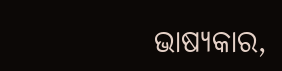ଭାଷ୍ୟକାର,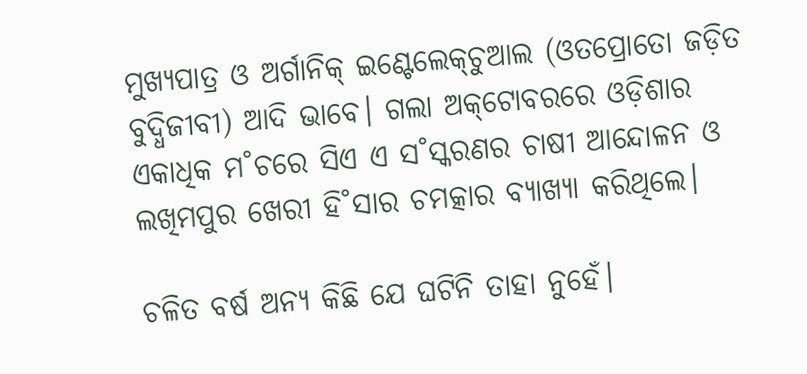ମୁଖ୍ୟପାତ୍ର ଓ ଅର୍ଗାନିକ୍‌ ଇଣ୍ଟେଲେକ୍‌ଚୁଆଲ (ଓତପ୍ରୋତୋ ଜଡ଼ିତ ବୁଦ୍ଧିଜୀବୀ) ଆଦି ଭାବେ। ଗଲା ଅକ୍‌ଟୋବରରେ ଓଡ଼ିଶାର ଏକାଧିକ ମ˚ଚରେ ସିଏ ଏ ସ˚ସ୍କରଣର ଚାଷୀ ଆନ୍ଦୋଳନ ଓ ଲଖିମପୁର ଖେରୀ ହି˚ସାର ଚମତ୍କାର ବ୍ୟାଖ୍ୟା କରିଥିଲେ।

ଚଳିତ ବର୍ଷ ଅନ୍ୟ କିଛି ଯେ ଘଟିନି ତାହା ନୁହେଁ।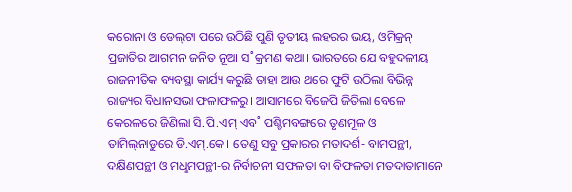କରୋନା ଓ ଡେଲ୍‌ଟା ପରେ ଉଠିଛି ପୁଣି ତୃତୀୟ ଲହରର ଭୟ, ଓମିକ୍ରନ୍‌ ପ୍ରଜାତିର ଆଗମନ ଜନିତ ନୂଆ ସ˚କ୍ରମଣ କଥା। ଭାରତରେ ଯେ ବହୁଦଳୀୟ ରାଜନୀତିକ ବ୍ୟବସ୍ଥା କାର୍ଯ୍ୟ କରୁଛି ତାହା ଆଉ ଥରେ ଫୁଟି ଉଠିଲା ବିଭିନ୍ନ ରାଜ୍ୟର ବିଧାନସଭା ଫଳାଫଳରୁ। ଆସାମରେ ବିଜେପି ଜିତିଲା ବେଳେ କେରଳରେ ଜିଣିଲା ସି.ପି.ଏମ୍‌ ଏବ˚ ପଶ୍ଚିମବଙ୍ଗରେ ତୃଣମୂଳ ଓ ତାମିଲ୍‌ନାଡୁରେ ଡି.ଏମ୍‌.କେ। ତେଣୁ ସବୁ ପ୍ରକାରର ମତାଦର୍ଶ- ବାମପନ୍ଥୀ, ଦକ୍ଷିଣପନ୍ଥୀ ଓ ମଧୢମପନ୍ଥୀ-ର ନିର୍ବାଚନୀ ସଫଳତା ବା ବିଫଳତା ମତଦାତାମାନେ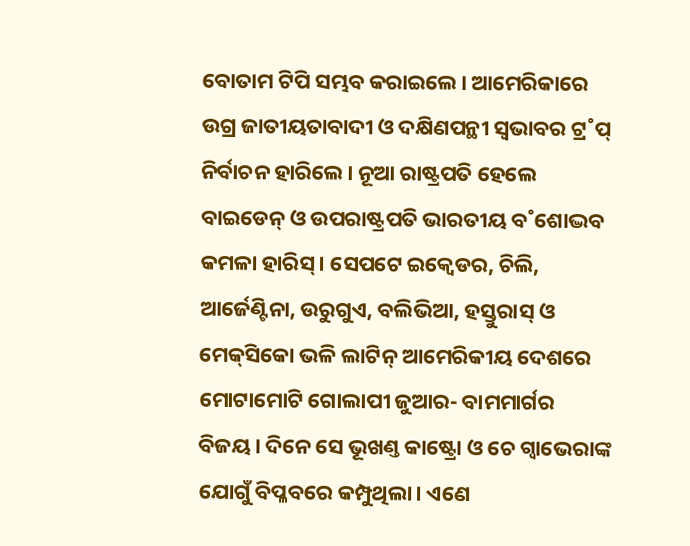ବୋତାମ ଟିପି ସମ୍ଭବ କରାଇଲେ। ଆମେରିକାରେ ଉଗ୍ର ଜାତୀୟତାବାଦୀ ଓ ଦକ୍ଷିଣପନ୍ଥୀ ସ୍ବଭାବର ଟ୍ର˚ପ୍‌ ନିର୍ବାଚନ ହାରିଲେ। ନୂଆ ରାଷ୍ଟ୍ରପତି ହେଲେ ବାଇଡେନ୍‌ ଓ ଉପରାଷ୍ଟ୍ରପତି ଭାରତୀୟ ବ˚ଶୋଦ୍ଭବ କମଳା ହାରିସ୍‌। ସେପଟେ ଇକ୍ବେଡର, ଚିଲି, ଆର୍ଜେଣ୍ଟିନା, ଉରୁଗୁଏ, ବଲିଭିଆ, ହସ୍ତୁରାସ୍‌ ଓ ମେକ୍‌ସିକୋ ଭଳି ଲାଟିନ୍‌ ଆମେରିକୀୟ ଦେଶରେ ମୋଟାମୋଟି ଗୋଲାପୀ ଜୁଆର- ବାମମାର୍ଗର ବିଜୟ। ଦିନେ ସେ ଭୂଖଣ୍ତ କାଷ୍ଟ୍ରୋ ଓ ଚେ ଗ୍ବାଭେରାଙ୍କ ଯୋଗୁଁ ବିପ୍ଳବରେ କମ୍ପୁଥିଲା। ଏଣେ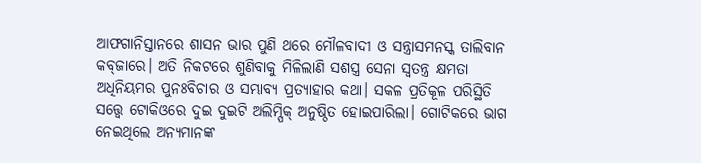ଆଫଗାନିସ୍ତାନରେ ଶାସନ ଭାର ପୁଣି ଥରେ ମୌଳବାଦୀ ଓ ସନ୍ତ୍ରାସମନସ୍କ ତାଲିବାନ କବ୍‌ଜାରେ। ଅତି ନିକଟରେ ଶୁଣିବାକୁ ମିଳିଲାଣି ସଶସ୍ତ୍ର ସେନା ସ୍ବତନ୍ତ୍ର କ୍ଷମତା ଅଧିନିୟମର ପୁନଃବିଚାର ଓ ସମ୍ଭାବ୍ୟ ପ୍ରତ୍ୟାହାର କଥା। ସକଳ ପ୍ରତିକୂଳ ପରିସ୍ଥିତି ସତ୍ତ୍ବେ ଟୋକିଓରେ ଦୁଇ ଦୁଇଟି ଅଲିମ୍ପିକ୍‌ ଅନୁଷ୍ଠିତ ହୋଇପାରିଲା। ଗୋଟିକରେ ଭାଗ ନେଇଥିଲେ ଅନ୍ୟମାନଙ୍କ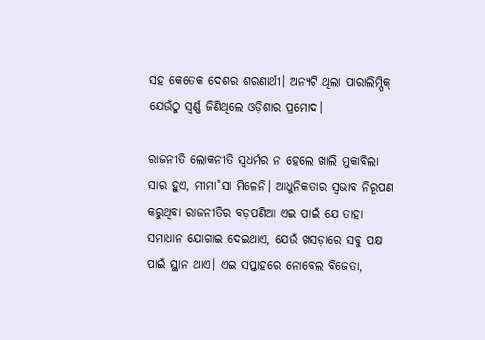ସହ କେତେକ ଦେଶର ଶରଣାର୍ଥୀ। ଅନ୍ୟଟି ଥିଲା ପାରାଲିମ୍ପିକ୍‌ ଯେଉଁଠୁ ସ୍ବର୍ଣ୍ଣ ଜିଣିଥିଲେ ଓଡ଼ିଶାର ପ୍ରମୋଦ।

ରାଜନୀତି ଲୋକନୀତି ସ୍ବଧର୍ମର ନ ହେଲେ ଖାଲି ମୁକାବିଲା ସାର ହୁଏ, ମୀମା˚ସା ମିଳେନି। ଆଧୁନିକତାର ସ୍ବଭାବ ନିରୂପଣ କରୁଥିବା ରାଜନୀତିର ବଡ଼ପଣିଆ ଏଇ ପାଇଁ ଯେ ତାହା ସମାଧାନ ଯୋଗାଇ ଦେଇଥାଏ, ଯେଉଁ ଖସଡ଼ାରେ ସବୁ ପକ୍ଷ ପାଇଁ ସ୍ଥାନ ଥାଏ। ଏଇ ସପ୍ତାହରେ ନୋବେଲ ବିଜେତା,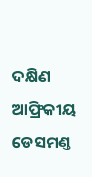ଦକ୍ଷିଣ ଆଫ୍ରିକୀୟ ଡେସମଣ୍ତ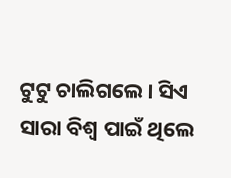ଟୁଟୁ ଚାଲିଗଲେ। ସିଏ ସାରା ବିଶ୍ବ ପାଇଁ ଥିଲେ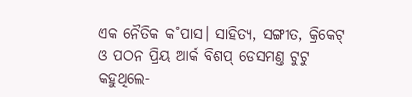ଏକ ନୈତିକ କ˚ପାସ। ସାହିତ୍ୟ, ସଙ୍ଗୀତ, କ୍ରିକେଟ୍‌ ଓ ପଠନ ପ୍ରିୟ ଆର୍କ ବିଶପ୍‌ ଡେସମଣ୍ତ ଟୁଟୁ କହୁଥିଲେ-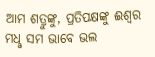ଆମ ଶତ୍ରୁଙ୍କୁ, ପ୍ରତିପକ୍ଷଙ୍କୁ ଈଶ୍ବର ମଧୢ ସମ ଭାବେ ଭଲ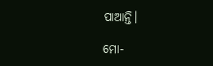ପାଆନ୍ତି।

ମୋ-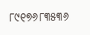୮୯୧୭୬୮୩୫୩୬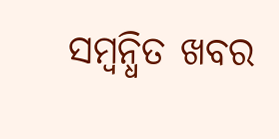ସମ୍ବନ୍ଧିତ ଖବର